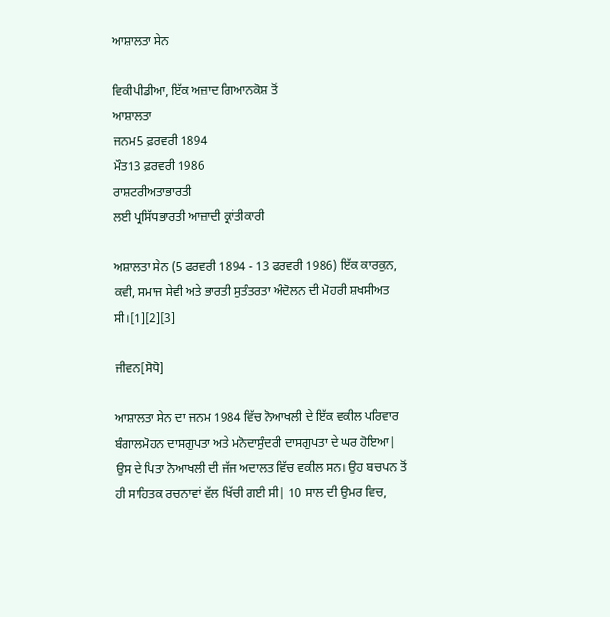ਆਸ਼ਾਲਤਾ ਸੇਨ

ਵਿਕੀਪੀਡੀਆ, ਇੱਕ ਅਜ਼ਾਦ ਗਿਆਨਕੋਸ਼ ਤੋਂ
ਆਸ਼ਾਲਤਾ
ਜਨਮ5 ਫ਼ਰਵਰੀ 1894
ਮੌਤ13 ਫ਼ਰਵਰੀ 1986
ਰਾਸ਼ਟਰੀਅਤਾਭਾਰਤੀ
ਲਈ ਪ੍ਰਸਿੱਧਭਾਰਤੀ ਆਜ਼ਾਦੀ ਕ੍ਰਾਂਤੀਕਾਰੀ

ਅਸ਼ਾਲਤਾ ਸੇਨ (5 ਫਰਵਰੀ 1894 - 13 ਫਰਵਰੀ 1986) ਇੱਕ ਕਾਰਕੁਨ, ਕਵੀ, ਸਮਾਜ ਸੇਵੀ ਅਤੇ ਭਾਰਤੀ ਸੁਤੰਤਰਤਾ ਅੰਦੋਲਨ ਦੀ ਮੋਹਰੀ ਸ਼ਖਸੀਅਤ ਸੀ।[1][2][3]

ਜੀਵਨ[ਸੋਧੋ]

ਆਸ਼ਾਲਤਾ ਸੇਨ ਦਾ ਜਨਮ 1984 ਵਿੱਚ ਨੋਆਖਲੀ ਦੇ ਇੱਕ ਵਕੀਲ ਪਰਿਵਾਰ ਬੰਗਾਲਮੋਹਨ ਦਾਸਗੁਪਤਾ ਅਤੇ ਮਨੋਦਾਸੁੰਦਰੀ ਦਾਸਗੁਪਤਾ ਦੇ ਘਰ ਹੋਇਆ| ਉਸ ਦੇ ਪਿਤਾ ਨੋਆਖਲੀ ਦੀ ਜੱਜ ਅਦਾਲਤ ਵਿੱਚ ਵਕੀਲ ਸਨ। ਉਹ ਬਚਪਨ ਤੋਂ ਹੀ ਸਾਹਿਤਕ ਰਚਨਾਵਾਂ ਵੱਲ ਖਿੱਚੀ ਗਈ ਸੀ| 10 ਸਾਲ ਦੀ ਉਮਰ ਵਿਚ,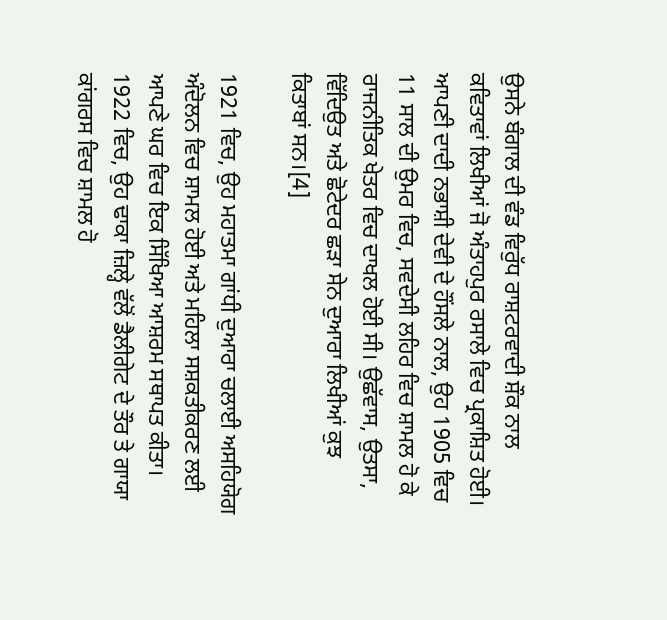ਉਸਨੇ ਬੰਗਾਲ ਦੀ ਵੰਡ ਵਿਰੁੱਧ ਰਾਸ਼ਟਰਵਾਦੀ ਸ਼ੌਕ ਨਾਲ ਕਵਿਤਾਵਾਂ ਲਿਖੀਆਂ ਜੋ ਅੰਤਾਹਪੁਰ ਰਸਾਲੇ ਵਿਚ ਪ੍ਰਕਾਸ਼ਿਤ ਹੋਈ। ਆਪਣੀ ਦਾਦੀ ਨਭਾਸ਼ੀ ਦੇਵੀ ਦੇ ਹੌਂਸਲੇ ਨਾਲ, ਉਹ 1905 ਵਿਚ 11 ਸਾਲ ਦੀ ਉਮਰ ਵਿਚ, ਸਵਦੇਸੀ ਲਹਿਰ ਵਿਚ ਸ਼ਾਮਲ ਹੋ ਕੇ ਰਾਜਨੀਤਿਕ ਖੇਤਰ ਵਿਚ ਦਾਖਲ ਹੋਈ ਸੀ। ਉਛੱਵਾਸ, ਉਤਸਾ, ਵਿੱਦਿਉਤ ਅਤੇ ਛੋਟੇਦਰ ਛੜਾ ਸੇਨ ਦੁਆਰਾ ਲਿਖੀਆਂ ਕੁਝ ਕਿਤਾਬਾਂ ਸਨ।[4]

1921 ਵਿਚ, ਉਹ ਮਹਾਤਮਾ ਗਾਂਧੀ ਦੁਆਰਾ ਚਲਾਈ ਅਸਹਿਯੋਗ ਅੰਦੋਲਨ ਵਿਚ ਸ਼ਾਮਲ ਹੋਈ ਅਤੇ ਮਹਿਲਾ ਸਸ਼ਕਤੀਕਰਣ ਲਈ ਆਪਣੇ ਘਰ ਵਿਚ ਇਕ ਸਿੱਖਿਆ ਆਸ਼ਰਮ ਸਥਾਪਤ ਕੀਤਾ। 1922 ਵਿਚ, ਉਹ ਢਾਕਾ ਜ਼ਿਲ੍ਹੇ ਵੱਲੋਂ ਡੈਲੀਗੇਟ ਦੇ ਤੌਰ ਤੇ ਗਾਯਾ ਕਾਂਗਰਸ ਵਿਚ ਸ਼ਾਮਲ ਹੋ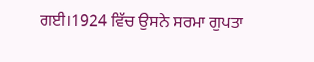ਗਈ।1924 ਵਿੱਚ ਉਸਨੇ ਸਰਮਾ ਗੁਪਤਾ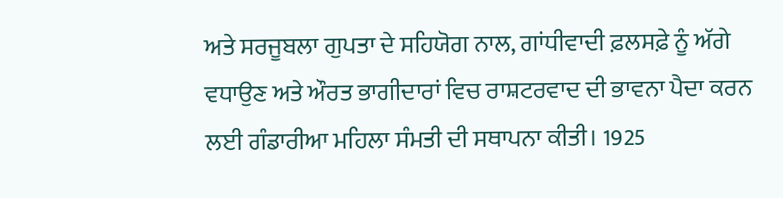ਅਤੇ ਸਰਜੂਬਲਾ ਗੁਪਤਾ ਦੇ ਸਹਿਯੋਗ ਨਾਲ, ਗਾਂਧੀਵਾਦੀ ਫ਼ਲਸਫ਼ੇ ਨੂੰ ਅੱਗੇ ਵਧਾਉਣ ਅਤੇ ਔਰਤ ਭਾਗੀਦਾਰਾਂ ਵਿਚ ਰਾਸ਼ਟਰਵਾਦ ਦੀ ਭਾਵਨਾ ਪੈਦਾ ਕਰਨ ਲਈ ਗੰਡਾਰੀਆ ਮਹਿਲਾ ਸੰਮਤੀ ਦੀ ਸਥਾਪਨਾ ਕੀਤੀ। 1925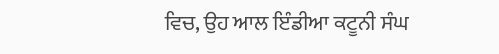ਵਿਚ, ਉਹ ਆਲ ਇੰਡੀਆ ਕਟੂਨੀ ਸੰਘ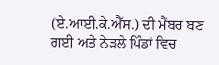(ਏ.ਆਈ.ਕੇ.ਐੱਸ.) ਦੀ ਮੈਂਬਰ ਬਣ ਗਈ ਅਤੇ ਨੇੜਲੇ ਪਿੰਡਾਂ ਵਿਚ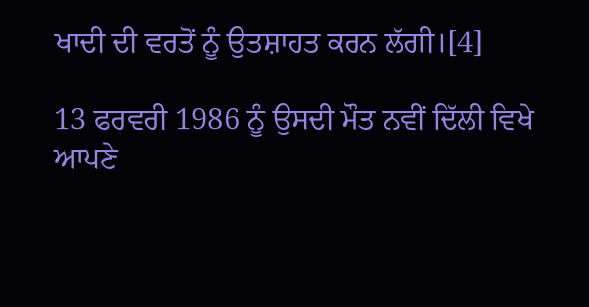ਖਾਦੀ ਦੀ ਵਰਤੋਂ ਨੂੰ ਉਤਸ਼ਾਹਤ ਕਰਨ ਲੱਗੀ।[4]

13 ਫਰਵਰੀ 1986 ਨੂੰ ਉਸਦੀ ਮੌਤ ਨਵੀਂ ਦਿੱਲੀ ਵਿਖੇ ਆਪਣੇ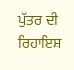ਪੁੱਤਰ ਦੀ ਰਿਹਾਇਸ਼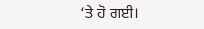‘ਤੇ ਹੋ ਗਈ।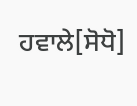ਹਵਾਲੇ[ਸੋਧੋ]